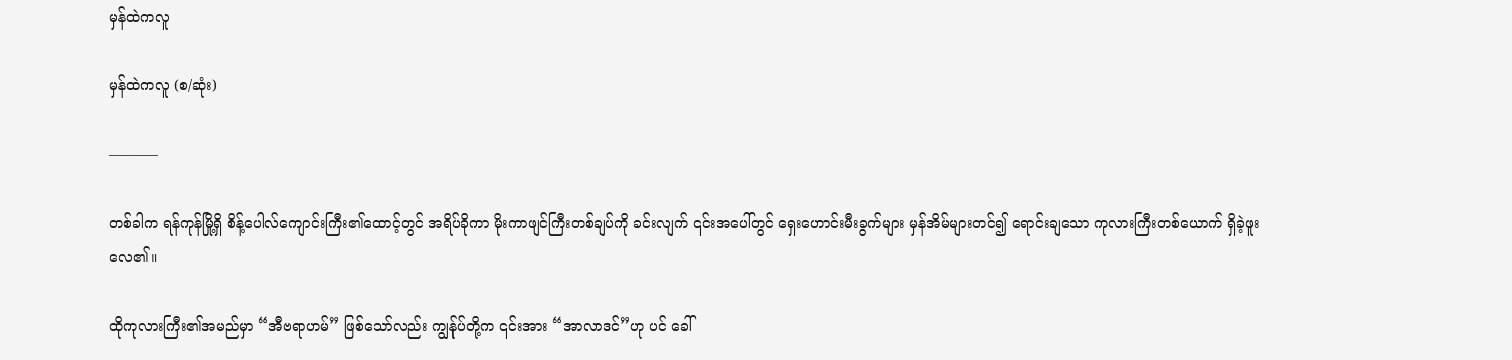မှန်ထဲကလူ

မှန်ထဲကလူ (စ/ဆုံး)

———–

တစ်ခါက ရန်ကုန်မြို့ရှိ စိန့်ပေါလ်ကျောင်းကြီး၏ထောင့်တွင် အရိပ်ခိုကာ မိုးကာဖျင်ကြီးတစ်ချပ်ကို ခင်းလျက် ၎င်းအပေါ်တွင် ရှေးဟောင်းမီးခွက်များ မှန်အိမ်များတင်၍ ရောင်းချသော ကုလားကြီးတစ်ယောက် ရှိခဲ့ဖူးလေ၏။

ထိုကုလားကြီး၏အမည်မှာ “အီဗရာဟမ်” ဖြစ်သော်လည်း ကျွန်ုပ်တို့က ၎င်းအား “အာလာဒင်”ဟု ပင် ခေါ်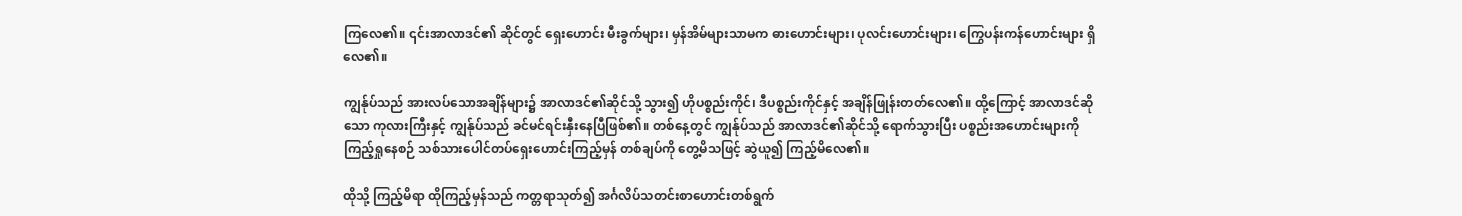ကြလေ၏။ ၎င်းအာလာဒင်၏ ဆိုင်တွင် ရှေးဟောင်း မီးခွက်များ၊ မှန်အိမ်များသာမက ဓားဟောင်းများ၊ ပုလင်းဟောင်းများ၊ ကြွေပန်းကန်ဟောင်းများ ရှိလေ၏။

ကျွန်ုပ်သည် အားလပ်သောအချိန်များ၌ အာလာဒင်၏ဆိုင်သို့ သွား၍ ဟိုပစ္စည်းကိုင်၊ ဒီပစ္စည်းကိုင်နှင့် အချိန်ဖြုန်းတတ်လေ၏။ ထို့ကြောင့် အာလာဒင်ဆိုသော ကုလားကြီးနှင့် ကျွန်ုပ်သည် ခင်မင်ရင်းနှီးနေပြီဖြစ်၏။ တစ်နေ့တွင် ကျွန်ုပ်သည် အာလာဒင်၏ဆိုင်သို့ ရောက်သွားပြီး ပစ္စည်းအဟောင်းများကို ကြည့်ရှုနေစဉ် သစ်သားပေါင်တပ်ရှေးဟောင်းကြည့်မှန် တစ်ချပ်ကို တွေ့မိသဖြင့် ဆွဲယူ၍ ကြည့်မိလေ၏။

ထိုသို့ ကြည့်မိရာ ထိုကြည့်မှန်သည် ကတ္တရာသုတ်၍ အင်္ဂလိပ်သတင်းစာဟောင်းတစ်ရွက်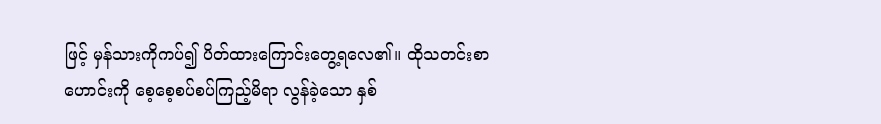ဖြင့် မှန်သားကိုကပ်၍ ပိတ်ထားကြောင်းတွေ့ရလေ၏။ ထိုသတင်းစာဟောင်းကို စေ့စေ့စပ်စပ်ကြည့်မိရာ လွန်ခဲ့သော နှစ်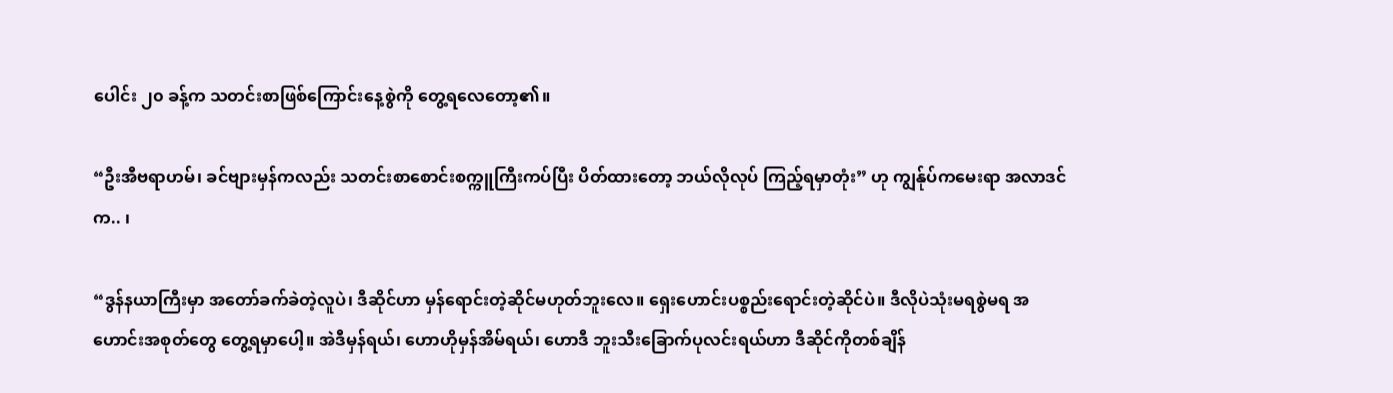ပေါင်း ၂၀ ခန့်က သတင်းစာဖြစ်ကြောင်းနေ့စွဲကို တွေ့ရလေတော့၏။

“ဦးအီဗရာဟမ်၊ ခင်ဗျားမှန်ကလည်း သတင်းစာစောင်းစက္ကူကြီးကပ်ပြီး ပိတ်ထားတော့ ဘယ်လိုလုပ် ကြည့်ရမှာတုံး” ဟု ကျွန်ုပ်ကမေးရာ အလာဒင်က.. ၊

“ဒွန်နယာကြီးမှာ အတော်ခက်ခဲတဲ့လူပဲ၊ ဒီဆိုင်ဟာ မှန်ရောင်းတဲ့ဆိုင်မဟုတ်ဘူးလေ။ ရှေးဟောင်းပစ္စည်းရောင်းတဲ့ဆိုင်ပဲ။ ဒီလိုပဲသုံးမရစွဲမရ အဟောင်းအစုတ်တွေ တွေ့ရမှာပေါ့။ အဲဒီမှန်ရယ်၊ ဟောဟိုမှန်အိမ်ရယ်၊ ဟောဒီ ဘူးသီးခြောက်ပုလင်းရယ်ဟာ ဒီဆိုင်ကိုတစ်ချိန်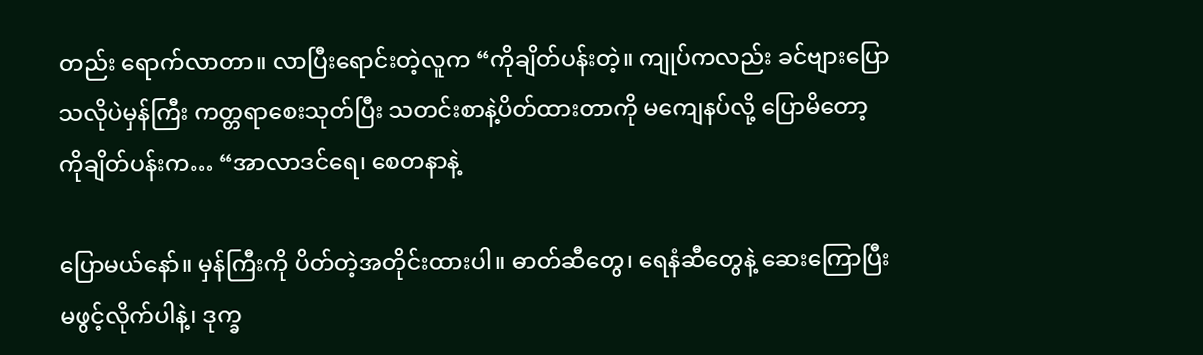တည်း ရောက်လာတာ။ လာပြီးရောင်းတဲ့လူက “ကိုချိတ်ပန်းတဲ့။ ကျုပ်ကလည်း ခင်ဗျားပြောသလိုပဲမှန်ကြီး ကတ္တရာစေးသုတ်ပြီး သတင်းစာနဲ့ပိတ်ထားတာကို မကျေနပ်လို့ ပြောမိတော့ ကိုချိတ်ပန်းက… “အာလာဒင်ရေ၊ စေတနာနဲ့

ပြောမယ်နော်။ မှန်ကြီးကို ပိတ်တဲ့အတိုင်းထားပါ။ ဓာတ်ဆီတွေ၊ ရေနံဆီတွေနဲ့ ဆေးကြောပြီး မဖွင့်လိုက်ပါနဲ့၊ ဒုက္ခ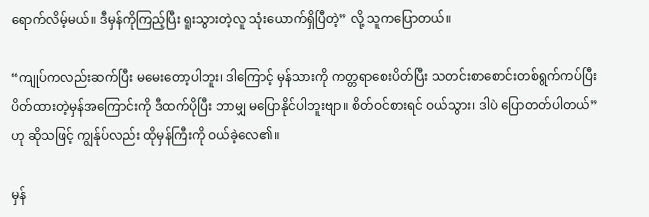ရောက်လိမ့်မယ်။ ဒီမှန်ကိုကြည့်ပြီး ရူးသွားတဲ့လူ သုံးယောက်ရှိပြီတဲ့” လို့ သူကပြောတယ်။

“ကျုပ်ကလည်းဆက်ပြီး မမေးတော့ပါဘူး၊ ဒါကြောင့် မှန်သားကို ကတ္တရာစေးပိတ်ပြီး သတင်းစာစောင်းတစ်ရွက်ကပ်ပြီး ပိတ်ထားတဲ့မှန်အကြောင်းကို ဒီထက်ပိုပြီး ဘာမျှ မပြောနိုင်ပါဘူးဗျာ။ စိတ်ဝင်စားရင် ဝယ်သွား၊ ဒါပဲ ပြောတတ်ပါတယ်” ဟု ဆိုသဖြင့် ကျွန်ုပ်လည်း ထိုမှန်ကြီးကို ဝယ်ခဲ့လေ၏။

မှန်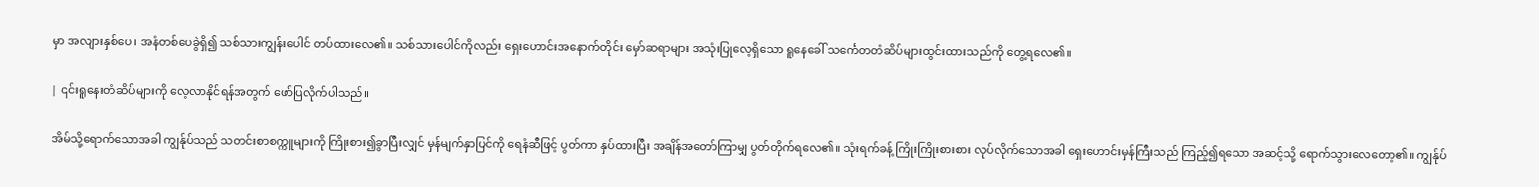မှာ အလျားနှစ်ပေ၊ အနံတစ်ပေခွဲရှိ၍ သစ်သားကျွန်းပေါင် တပ်ထားလေ၏။ သစ်သားပေါင်ကိုလည်း ရှေးဟောင်းအနောက်တိုင်း မှော်ဆရာများ အသုံးပြုလေ့ရှိသော ရူနေခေါ် သင်္ကေတတံဆိပ်များထွင်းထားသည်ကို တွေ့ရလေ၏။

| ၎င်းရူနေးတံဆိပ်များကို လေ့လာနိုင်ရန်အတွက် ဖော်ပြလိုက်ပါသည်။

အိမ်သို့ရောက်သောအခါ ကျွန်ုပ်သည် သတင်းစာစက္ကူများကို ကြိုးစား၍ခွာပြီးလျှင် မှန်မျက်နှာပြင်ကို ရေနံဆီဖြင့် ပွတ်ကာ နှပ်ထားပြီး အချိန်အတော်ကြာမျှ ပွတ်တိုက်ရလေ၏။ သုံးရက်ခန့် ကြိုးကြိုးစားစား လုပ်လိုက်သောအခါ ရှေးဟောင်းမှန်ကြီးသည် ကြည့်၍ရသော အဆင့်သို့ ရောက်သွားလေတော့၏။ ကျွန်ုပ်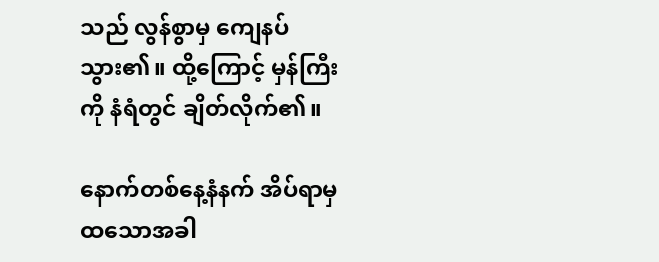သည် လွန်စွာမှ ကျေနပ်သွား၏။ ထို့ကြောင့် မှန်ကြီးကို နံရံတွင် ချိတ်လိုက်၏။

နောက်တစ်နေ့နံနက် အိပ်ရာမှထသောအခါ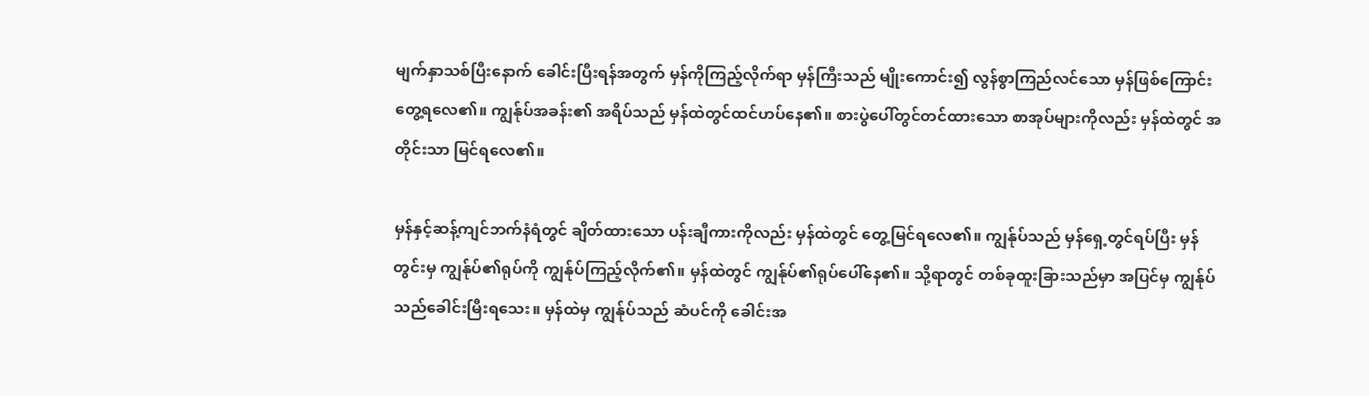မျက်နှာသစ်ပြီးနောက် ခေါင်းပြီးရန်အတွက် မှန်ကိုကြည့်လိုက်ရာ မှန်ကြီးသည် မျိုးကောင်း၍ လွန်စွာကြည်လင်သော မှန်ဖြစ်ကြောင်း တွေ့ရလေ၏။ ကျွန်ုပ်အခန်း၏ အရိပ်သည် မှန်ထဲတွင်ထင်ဟပ်နေ၏။ စားပွဲပေါ်တွင်တင်ထားသော စာအုပ်များကိုလည်း မှန်ထဲတွင် အတိုင်းသာ မြင်ရလေ၏။

မှန်နှင့်ဆန့်ကျင်ဘက်နံရံတွင် ချိတ်ထားသော ပန်းချီကားကိုလည်း မှန်ထဲတွင် တွေ့မြင်ရလေ၏။ ကျွန်ုပ်သည် မှန်ရှေ့တွင်ရပ်ပြီး မှန်တွင်းမှ ကျွန်ုပ်၏ရုပ်ကို ကျွန်ုပ်ကြည့်လိုက်၏။ မှန်ထဲတွင် ကျွန်ုပ်၏ရုပ်ပေါ်နေ၏။ သို့ရာတွင် တစ်ခုထူးခြားသည်မှာ အပြင်မှ ကျွန်ုပ်သည်ခေါင်းမြီးရသေး။ မှန်ထဲမှ ကျွန်ုပ်သည် ဆံပင်ကို ခေါင်းအ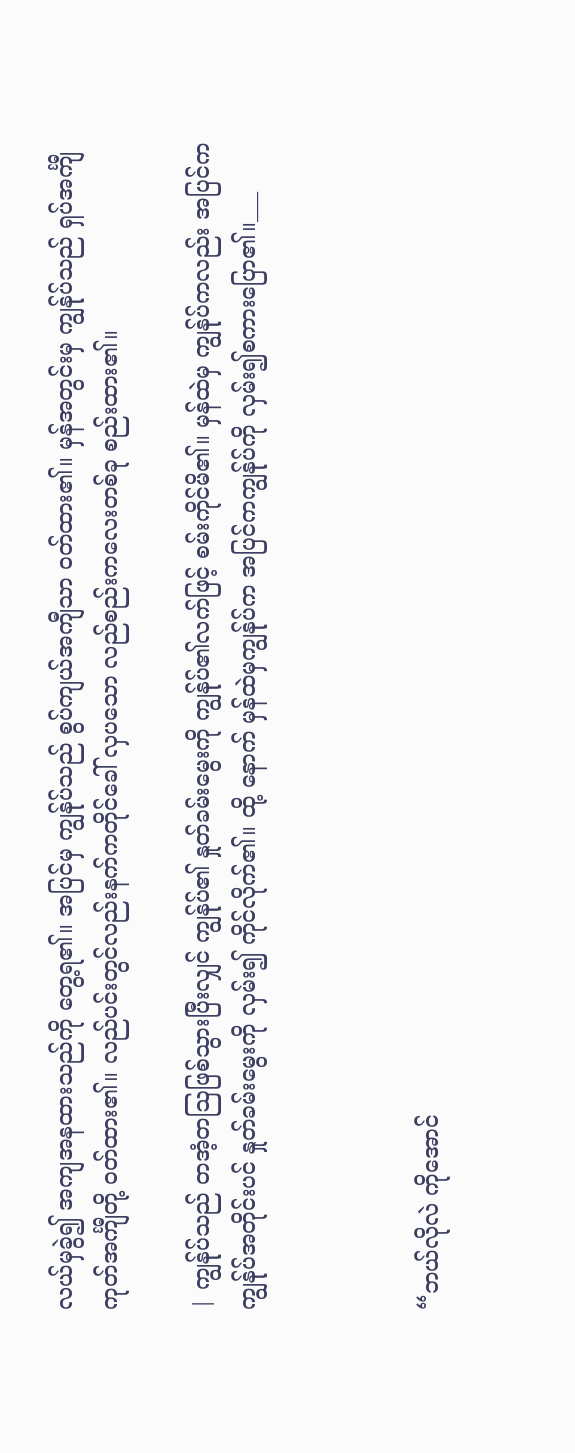လယ်မှခွဲ၍ အကျအနထားသည်ကို တွေ့ရ၏။ အပြင်မှ ကျွန်ုပ်သည် စွပ်ကျယ်အကျီသာ ဝတ်ထား၏။ မှန်အတွင်းမှ ကျွန်ုပ်သည် ရှပ်အင်္ကျီကုတ်အင်္ကျီတို့ ဝတ်ထား၏။ လည်ပင်းတွင်လည်းနက်ကတိုင်ခေါ် လှပသော လည်စည်းကလေးတစ်ခု စည်းထား၏။

| ကျွန်ုပ်သည် တအံ့တဩဖြစ်သွားပြီးလျှင် ကျွန်ုပ်၏ နှုတ်ခမ်းမွေးကို ကျွန်ုပ်၏လက်ဖြင့် စမ်းကိုင်မိ၏။ မှန်ထဲမှ ကျွန်ုပ်ကလည်း အပြင်က ကျွန်ုပ်အတိုင်းပင် နှုတ်ခမ်းမွေးကို လှမ်း၍ ကိုင်လိုက်၏။ ထို့ နောက် မှန်ထဲမှကျွန်ုပ်က အပြင်ကကျွန်ုပ်ကို လှမ်း၍စကားပြော၏။___



“ဘယ်လိုလဲ ကိုအောင်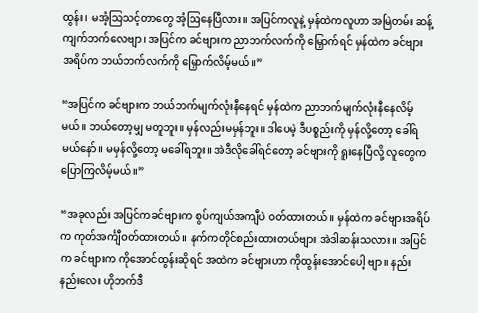ထွန်း၊ မအံ့သြသင့်တာတွေ အံ့ဩနေပြီလား။ အပြင်ကလူနဲ့ မှန်ထဲကလူဟာ အမြဲတမ်း ဆန့်ကျက်ဘက်လေဗျာ၊ အပြင်က ခင်ဗျားက ညာဘက်လက်ကို မြှောက်ရင် မှန်ထဲက ခင်ဗျားအရိပ်က ဘယ်ဘက်လက်ကို မြှောက်လိမ့်မယ်။”

“အပြင်က ခင်ဗျားက ဘယ်ဘက်မျက်လုံးနီနေရင် မှန်ထဲက ညာဘက်မျက်လုံးနီနေလိမ့်မယ်။ ဘယ်တော့မျှ မတူဘူး။ မှန်လည်းမမှန်ဘူး။ ဒါပေမဲ့ ဒီပစ္စည်းကို မှန်လို့တော့ ခေါ်ရမယ်နော်။ မမှန်လို့တော့ မခေါ်ရဘူး။ အဲဒီလိုခေါ်ရင်တော့ ခင်ဗျားကို ရူးနေပြီလို့ လူတွေကပြောကြလိမ့်မယ်။”

“အခုလည်း အပြင်ကခင်ဗျားက စွပ်ကျယ်အကျီပဲ ဝတ်ထားတယ်။ မှန်ထဲက ခင်ဗျားအရိပ်က ကုတ်အင်္ကျီဝတ်ထားတယ်။ နက်ကတိုင်စည်းထားတယ်ဗျား အဲဒါဆန်းသလား။ အပြင်က ခင်ဗျားက ကိုအောင်ထွန်းဆိုရင် အထဲက ခင်ဗျားဟာ ကိုထွန်းအောင်ပေါ့ ဗျာ။ နည်းနည်းလေး ဟိုဘက်ဒီ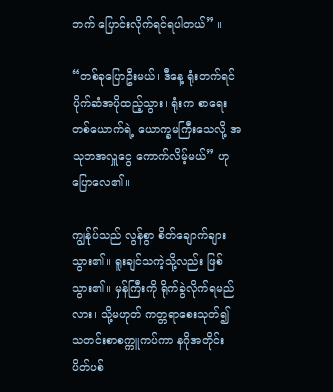ဘက် ပြောင်းလိုက်ရင်ရပါတယ်” ။

“တစ်ခုပြောဦးမယ်၊ ဒီနေ့ ရုံးတက်ရင်ပိုက်ဆံအပိုထည့်သွား၊ ရုံးက စာရေးတစ်ယောက်ရဲ့ ယောက္ခမကြီးသေလို့ အသုဘအလှူငွေ ကောက်လိမ့်မယ်” ဟု ပြောလေ၏။

ကျွန်ုပ်သည် လွန်စွာ စိတ်ချောက်ချားသွား၏။ ရူးချင်သကဲ့သို့လည်း ဖြစ်သွား၏။ မှန်ကြီးကို ရိုက်ခွဲလိုက်ရမည်လား၊ သို့မဟုတ် ကတ္တရာစေးသုတ်၍ သတင်းစာစက္ကူကပ်ကာ နဂိုအတိုင်း ပိတ်ပစ်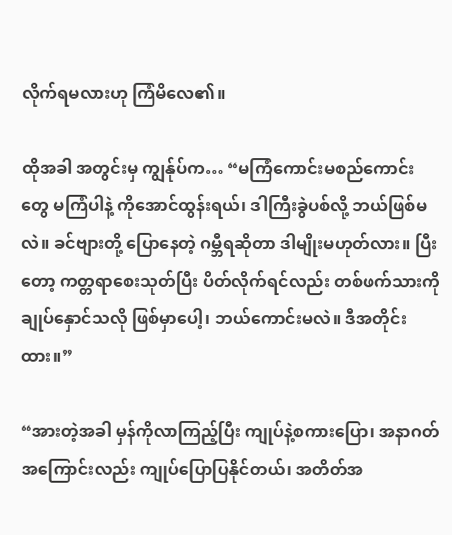လိုက်ရမလားဟု ကြံမိလေ၏။

ထိုအခါ အတွင်းမှ ကျွန်ုပ်က… “မကြံကောင်းမစည်ကောင်းတွေ မကြံပါနဲ့ ကိုအောင်ထွန်းရယ်၊ ဒါကြီးခွဲပစ်လို့ ဘယ်ဖြစ်မလဲ။ ခင်ဗျားတို့ ပြောနေတဲ့ ဂမ္ဘီရဆိုတာ ဒါမျိုးမဟုတ်လား။ ပြီးတော့ ကတ္တရာစေးသုတ်ပြီး ပိတ်လိုက်ရင်လည်း တစ်ဖက်သားကို ချုပ်နှောင်သလို ဖြစ်မှာပေါ့၊ ဘယ်ကောင်းမလဲ။ ဒီအတိုင်းထား။”

“အားတဲ့အခါ မှန်ကိုလာကြည့်ပြီး ကျုပ်နဲ့စကားပြော၊ အနာဂတ်အကြောင်းလည်း ကျုပ်ပြောပြနိုင်တယ်၊ အတိတ်အ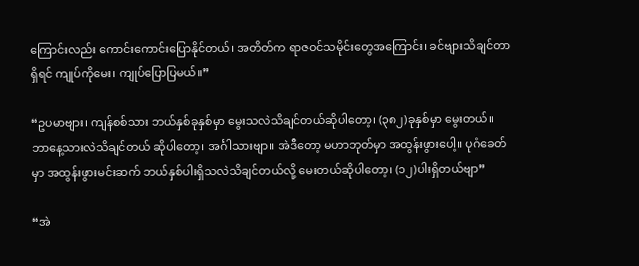ကြောင်းလည်း ကောင်းကောင်းပြောနိုင်တယ်၊ အတိတ်က ရာဇဝင်သမိုင်းတွေအကြောင်း၊ ခင်ဗျားသိချင်တာရှိရင် ကျုပ်ကိုမေး၊ ကျုပ်ပြောပြမယ်။”

“ဥပမာဗျား၊ ကျန်စစ်သား ဘယ်နှစ်ခုနှစ်မှာ မွေးသလဲသိချင်တယ်ဆိုပါတော့၊ (၃၈၂)ခုနှစ်မှာ မွေးတယ်။ ဘာနေ့သားလဲသိချင်တယ် ဆိုပါတော့၊ အင်္ဂါသားဗျာ။ အဲဒီတော့ မဟာဘုတ်မှာ အထွန်းဖွားပေါ့။ ပုဂံခေတ်မှာ အထွန်းဖွားမင်းဆက် ဘယ်နှစ်ပါးရှိသလဲသိချင်တယ်လို့ မေးတယ်ဆိုပါတော့၊ (၁၂)ပါးရှိတယ်ဗျာ”

“အဲ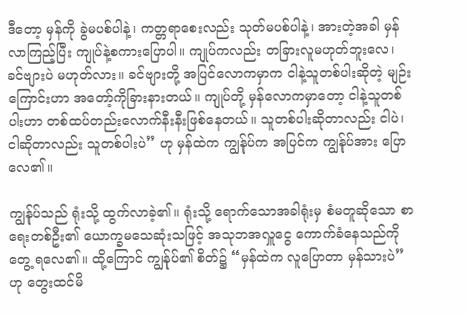ဒီတော့ မှန်ကို ခွဲမပစ်ပါနဲ့၊ ကတ္တရာစေးလည်း သုတ်မပစ်ပါနဲ့၊ အားတဲ့အခါ မှန်လာကြည့်ပြီး ကျုပ်နဲ့စကားပြောပါ။ ကျုပ်ကလည်း တခြားလူမဟုတ်ဘူးလေ၊ ခင်ဗျားပဲ မဟုတ်လား။ ခင်ဗျားတို့ အပြင်လောကမှာက ငါနဲ့သူတစ်ပါးဆိုတဲ့ မျဉ်းကြောင်းဟာ အတော့်ကိုခြားနားတယ်။ ကျုပ်တို့ မှန်လောကမှာတော့ ငါနဲ့သူတစ်ပါးဟာ တစ်ထပ်တည်းလောက်နီးနီးဖြစ်နေတယ်။ သူတစ်ပါးဆိုတာလည်း ငါပဲ၊ ငါဆိုတာလည်း သူတစ်ပါးပဲ” ဟု မှန်ထဲက ကျွန်ုပ်က အပြင်က ကျွန်ုပ်အား ပြောလေ၏။

ကျွန်ုပ်သည် ရုံးသို့ ထွက်လာခဲ့၏။ ရုံးသို့ ရောက်သောအခါရုံးမှ စံမတူဆိုသော စာရေးတစ်ဦး၏ ယောက္ခမသေဆုံးသဖြင့် အသုဘအလှူငွေ ကောက်ခံနေသည်ကို တွေ့ ရလေ၏။ ထို့ကြောင် ကျွန်ုပ်၏ စိတ်၌ “မှန်ထဲက လူပြောတာ မှန်သားပဲ” ဟု တွေးထင်မိ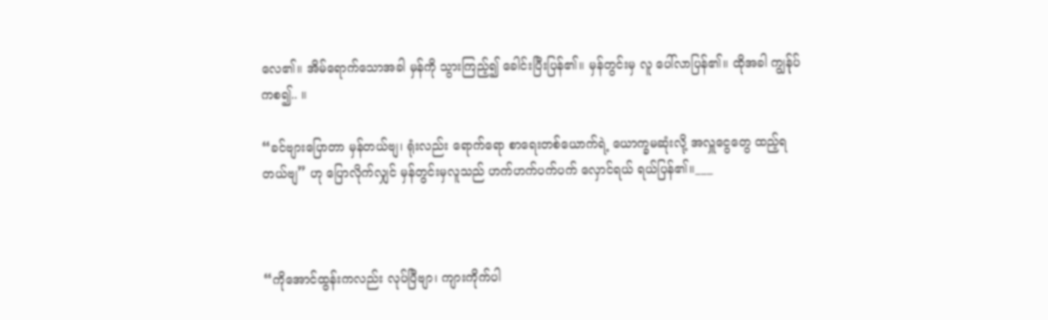လေ၏။ အိမ်ရောက်သောအခါ မှန်ကို သွားကြည့်၍ ခေါင်းပြီးပြန်၏။ မှန်တွင်းမှ လူ ပေါ်လာပြန်၏။ ထိုအခါ ကျွန်ုပ်ကစ၍.. ။

“ခင်ဗျားပြောတာ မှန်တယ်ဗျ၊ ရုံးလည်း ရောက်ရော စာရေးတစ်ယောက်ရဲ့ ယောက္ခမဆုံးလို့ အလှူငွေတွေ ထည့်ရတယ်ဗျ” ဟု ပြောလိုက်လျှင် မှန်တွင်းမှလူသည် ဟက်ဟက်ပက်ပက် လှောင်ရယ် ရယ်ပြန်၏။___



“ကိုအောင်ထွန်းကလည်း လုပ်ပြီဗျာ၊ ကျားကိုက်ပါ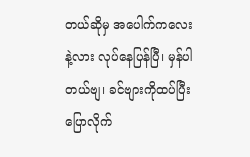တယ်ဆိုမှ အပေါက်ကလေးနဲ့လား လုပ်နေပြန်ပြီ၊ မှန်ပါတယ်ဗျ၊ ခင်ဗျားကိုထပ်ပြီး ပြောလိုက်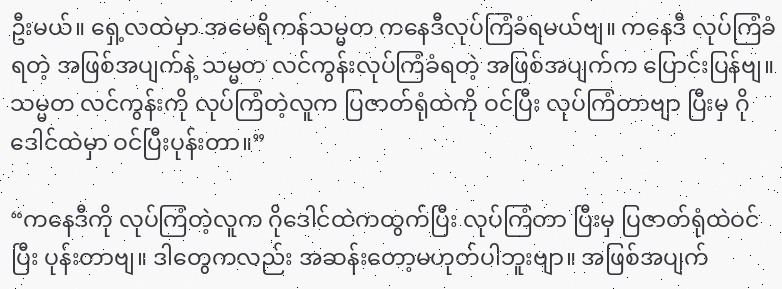ဦးမယ်။ ရှေ့လထဲမှာ အမေရိကန်သမ္မတ ကနေဒီလုပ်ကြံခံရမယ်ဗျ။ ကနေဒီ လုပ်ကြံခံရတဲ့ အဖြစ်အပျက်နဲ့ သမ္မတ လင်ကွန်းလုပ်ကြံခံရတဲ့ အဖြစ်အပျက်က ပြောင်းပြန်ဗျ။ သမ္မတ လင်ကွန်းကို လုပ်ကြံတဲ့လူက ပြဇာတ်ရုံထဲကို ဝင်ပြီး လုပ်ကြံတာဗျာ ပြီးမှ ဂိုဒေါင်ထဲမှာ ဝင်ပြီးပုန်းတာ။”

“ကနေဒီကို လုပ်ကြံတဲ့လူက ဂိုဒေါင်ထဲကထွက်ပြီး လုပ်ကြံတာ ပြီးမှ ပြဇာတ်ရုံထဲဝင်ပြီး ပုန်းတာဗျ။ ဒါတွေကလည်း အဆန်းတော့မဟုတ်ပါဘူးဗျာ။ အဖြစ်အပျက်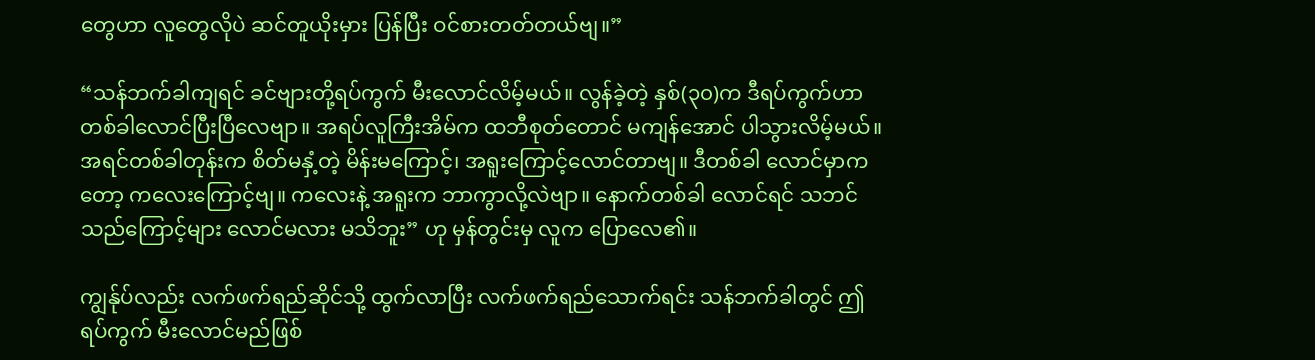တွေဟာ လူတွေလိုပဲ ဆင်တူယိုးမှား ပြန်ပြီး ဝင်စားတတ်တယ်ဗျ။”

“သန်ဘက်ခါကျရင် ခင်ဗျားတို့ရပ်ကွက် မီးလောင်လိမ့်မယ်။ လွန်ခဲ့တဲ့ နှစ်(၃၀)က ဒီရပ်ကွက်ဟာ တစ်ခါလောင်ပြီးပြီလေဗျာ။ အရပ်လူကြီးအိမ်က ထဘီစုတ်တောင် မကျန်အောင် ပါသွားလိမ့်မယ်။ အရင်တစ်ခါတုန်းက စိတ်မနှံ့တဲ့ မိန်းမကြောင့်၊ အရူးကြောင့်လောင်တာဗျ။ ဒီတစ်ခါ လောင်မှာကတော့ ကလေးကြောင့်ဗျ။ ကလေးနဲ့ အရူးက ဘာကွာလို့လဲဗျာ။ နောက်တစ်ခါ လောင်ရင် သဘင်သည်ကြောင့်များ လောင်မလား မသိဘူး” ဟု မှန်တွင်းမှ လူက ပြောလေ၏။

ကျွန်ုပ်လည်း လက်ဖက်ရည်ဆိုင်သို့ ထွက်လာပြီး လက်ဖက်ရည်သောက်ရင်း သန်ဘက်ခါတွင် ဤရပ်ကွက် မီးလောင်မည်ဖြစ်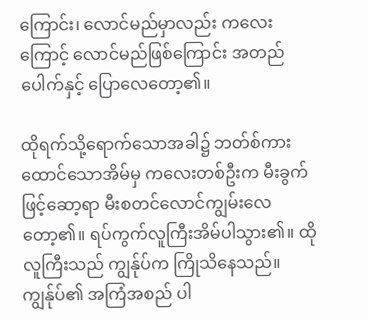ကြောင်း၊ လောင်မည်မှာလည်း ကလေးကြောင့် လောင်မည်ဖြစ်ကြောင်း အတည်ပေါက်နှင့် ပြောလေတော့၏။

ထိုရက်သို့ရောက်သောအခါ၌ ဘတ်စ်ကားထောင်သောအိမ်မှ ကလေးတစ်ဦးက မီးခွက်ဖြင့်ဆော့ရာ မီးစတင်လောင်ကျွမ်းလေတော့၏။ ရပ်ကွက်လူကြီးအိမ်ပါသွား၏။ ထိုလူကြီးသည် ကျွန်ုပ်က ကြိုသိနေသည်။ ကျွန်ုပ်၏ အကြံအစည် ပါ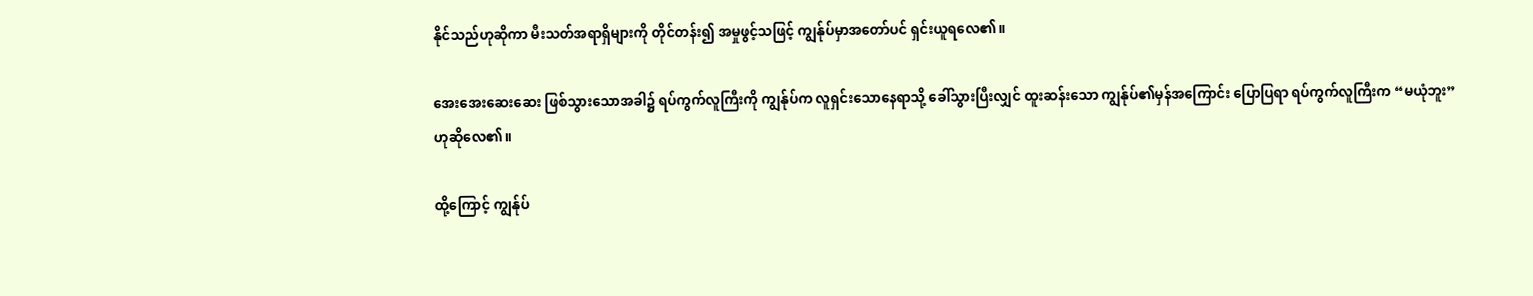နိုင်သည်ဟုဆိုကာ မီးသတ်အရာရှိများကို တိုင်တန်း၍ အမှုဖွင့်သဖြင့် ကျွန်ုပ်မှာအတော်ပင် ရှင်းယူရလေ၏။

အေးအေးဆေးဆေး ဖြစ်သွားသောအခါ၌ ရပ်ကွက်လူကြီးကို ကျွန်ုပ်က လူရှင်းသောနေရာသို့ ခေါ်သွားပြီးလျှင် ထူးဆန်းသော ကျွန်ုပ်၏မှန်အကြောင်း ပြောပြရာ ရပ်ကွက်လူကြီးက “မယုံဘူး” ဟုဆိုလေ၏။

ထို့ကြောင့် ကျွန်ုပ်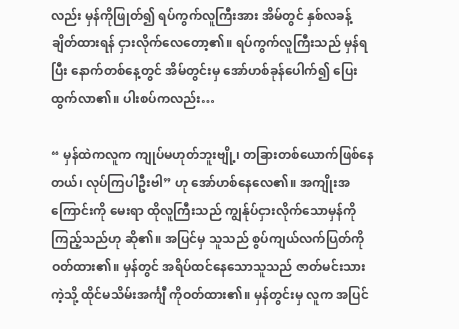လည်း မှန်ကိုဖြုတ်၍ ရပ်ကွက်လူကြီးအား အိမ်တွင် နှစ်လခန့် ချိတ်ထားရန် ငှားလိုက်လေတော့၏။ ရပ်ကွက်လူကြီးသည် မှန်ရပြီး နောက်တစ်နေ့တွင် အိမ်တွင်းမှ အော်ဟစ်ခုန်ပေါက်၍ ပြေးထွက်လာ၏။ ပါးစပ်ကလည်း…

“ မှန်ထဲကလူက ကျုပ်မဟုတ်ဘူးဗျို့၊ တခြားတစ်ယောက်ဖြစ်နေတယ်၊ လုပ်ကြပါဦးဗါ” ဟု အော်ဟစ်နေလေ၏။ အကျိုးအကြောင်းကို မေးရာ ထိုလူကြီးသည် ကျွန်ုပ်ငှားလိုက်သောမှန်ကို ကြည့်သည်ဟု ဆို၏။ အပြင်မှ သူသည် စွပ်ကျယ်လက်ပြတ်ကို ဝတ်ထား၏။ မှန်တွင် အရိပ်ထင်နေသောသူသည် ဇာတ်မင်းသားကဲ့သို့ ထိုင်မသိမ်းအင်္ကျီ ကိုဝတ်ထား၏။ မှန်တွင်းမှ လူက အပြင်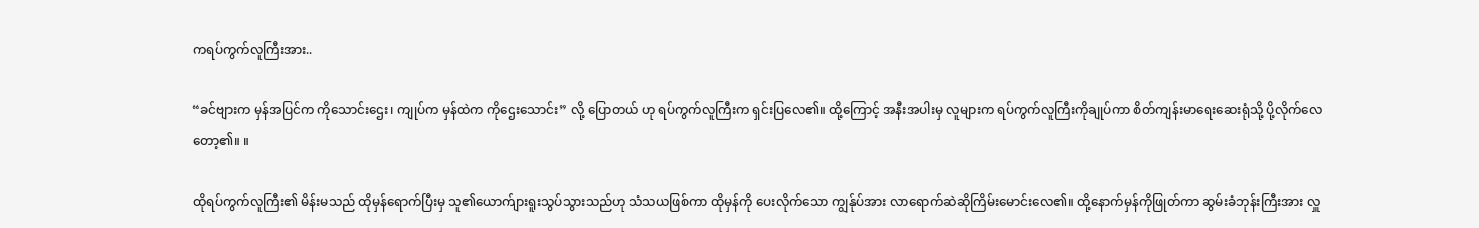ကရပ်ကွက်လူကြီးအား..

“ခင်ဗျားက မှန်အပြင်က ကိုသောင်းဌေး၊ ကျုပ်က မှန်ထဲက ကိုဌေးသောင်း” လို့ ပြောတယ် ဟု ရပ်ကွက်လူကြီးက ရှင်းပြလေ၏။ ထို့ကြောင့် အနီးအပါးမှ လူများက ရပ်ကွက်လူကြီးကိုချုပ်ကာ စိတ်ကျန်းမာရေးဆေးရုံသို့ ပို့လိုက်လေတော့၏။ ။

ထိုရပ်ကွက်လူကြီး၏ မိန်းမသည် ထိုမှန်ရောက်ပြီးမှ သူ၏ယောက်ျားရူးသွပ်သွားသည်ဟု သံသယဖြစ်ကာ ထိုမှန်ကို ပေးလိုက်သော ကျွန်ုပ်အား လာရောက်ဆဲဆိုကြိမ်းမောင်းလေ၏။ ထို့နောက်မှန်ကိုဖြုတ်ကာ ဆွမ်းခံဘုန်းကြီးအား လှူ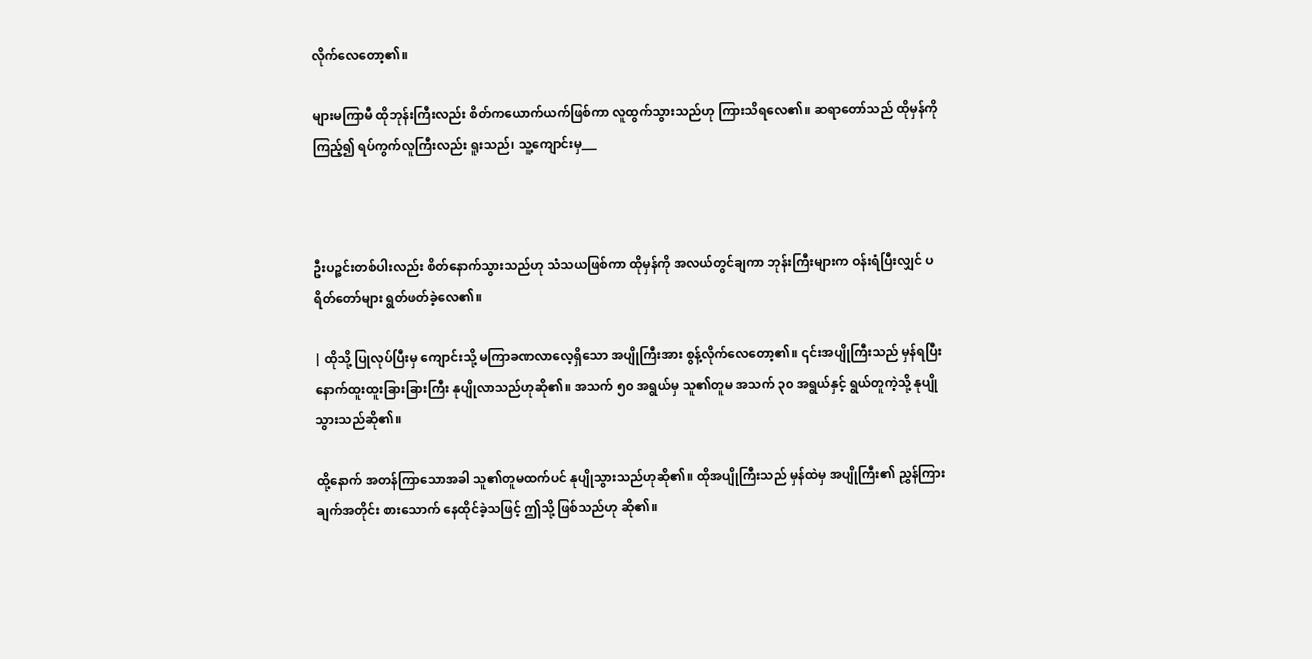လိုက်လေတော့၏။

များမကြာမီ ထိုဘုန်းကြီးလည်း စိတ်ကယောက်ယက်ဖြစ်ကာ လူထွက်သွားသည်ဟု ကြားသိရလေ၏။ ဆရာတော်သည် ထိုမှန်ကိုကြည့်၍ ရပ်ကွက်လူကြီးလည်း ရူးသည်၊ သူ့ကျောင်းမှ___



ဦးပဉ္စင်းတစ်ပါးလည်း စိတ်နောက်သွားသည်ဟု သံသယဖြစ်ကာ ထိုမှန်ကို အလယ်တွင်ချကာ ဘုန်းကြီးများက ဝန်းရံပြီးလျှင် ပရိတ်တော်များ ရွတ်ဖတ်ခဲ့လေ၏။

| ထိုသို့ ပြုလုပ်ပြီးမှ ကျောင်းသို့ မကြာခဏလာလေ့ရှိသော အပျိုကြီးအား စွန့်လိုက်လေတော့၏။ ၎င်းအပျိုကြီးသည် မှန်ရပြီး နောက်ထူးထူးခြားခြားကြီး နုပျိုလာသည်ဟုဆို၏။ အသက် ၅၀ အရွယ်မှ သူ၏တူမ အသက် ၃၀ အရွယ်နှင့် ရွယ်တူကဲ့သို့ နုပျိုသွားသည်ဆို၏။

ထို့နောက် အတန်ကြာသောအခါ သူ၏တူမထက်ပင် နုပျိုသွားသည်ဟုဆို၏။ ထိုအပျိုကြီးသည် မှန်ထဲမှ အပျိုကြီး၏ ညွှန်ကြားချက်အတိုင်း စားသောက် နေထိုင်ခဲ့သဖြင့် ဤသို့ ဖြစ်သည်ဟု ဆို၏။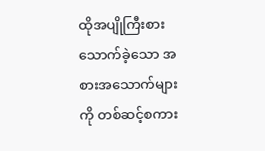ထိုအပျိုကြီးစားသောက်ခဲ့သော အစားအသောက်များကို တစ်ဆင့်စကား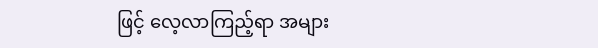ဖြင့် လေ့လာကြည့်ရာ အများ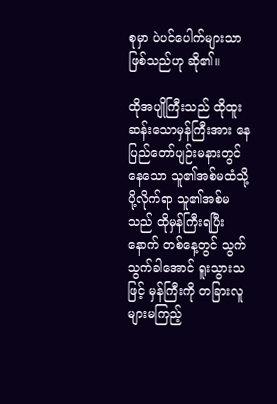စုမှာ ပဲပင်ပေါက်များသာ ဖြစ်သည်ဟု ဆို၏။

ထိုအပျိုကြီးသည် ထိုထူးဆန်းသောမှန်ကြီးအား နေပြည်တော်ပျဉ်းမနားတွင်နေသော သူ၏အစ်မထံသို့ ပို့လိုက်ရာ သူ၏အစ်မသည် ထိုမှန်ကြီးရပြီးနောက် တစ်နေ့တွင် သွက်သွက်ခါအောင် ရူးသွားသဖြင့် မှန်ကြီးကို တခြားလူများမကြည့်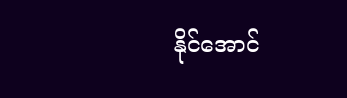နိုင်အောင်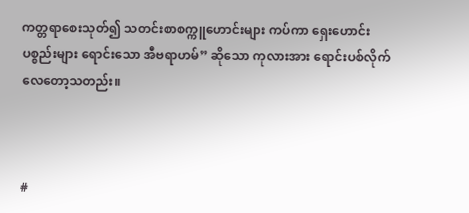ကတ္တရာစေးသုတ်၍ သတင်းစာစက္ကူဟောင်းများ ကပ်ကာ ရှေးဟောင်းပစ္စည်းများ ရောင်းသော အီဗရာဟမ်” ဆိုသော ကုလားအား ရောင်းပစ်လိုက်လေတော့သတည်း။



#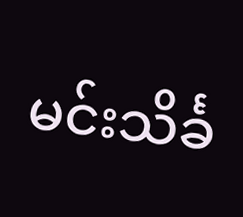မင်းသိင်္ခ